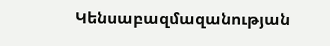Կենսաբազմազանության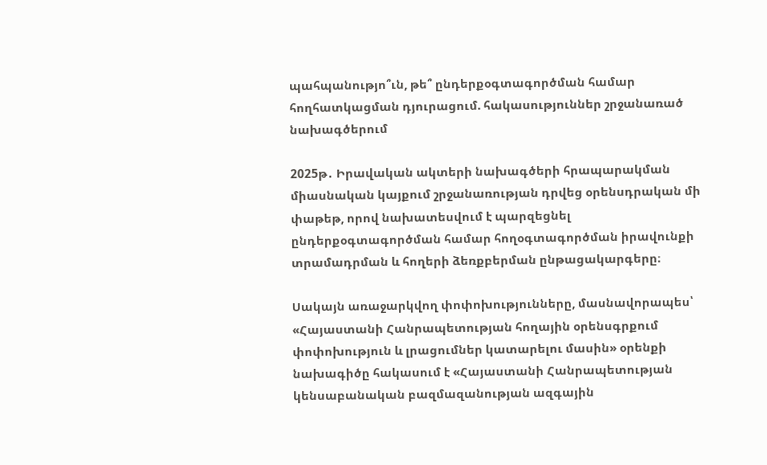պահպանությո՞ւն, թե՞ ընդերքօգտագործման համար հողհատկացման դյուրացում. հակասություններ շրջանառած նախագծերում

2025թ․ Իրավական ակտերի նախագծերի հրապարակման միասնական կայքում շրջանառության դրվեց օրենսդրական մի փաթեթ, որով նախատեսվում է պարզեցնել ընդերքօգտագործման համար հողօգտագործման իրավունքի տրամադրման և հողերի ձեռքբերման ընթացակարգերը։

Սակայն առաջարկվող փոփոխությունները, մասնավորապես՝ «Հայաստանի Հանրապետության հողային օրենսգրքում փոփոխություն և լրացումներ կատարելու մասին» օրենքի նախագիծը հակասում է «Հայաստանի Հանրապետության կենսաբանական բազմազանության ազգային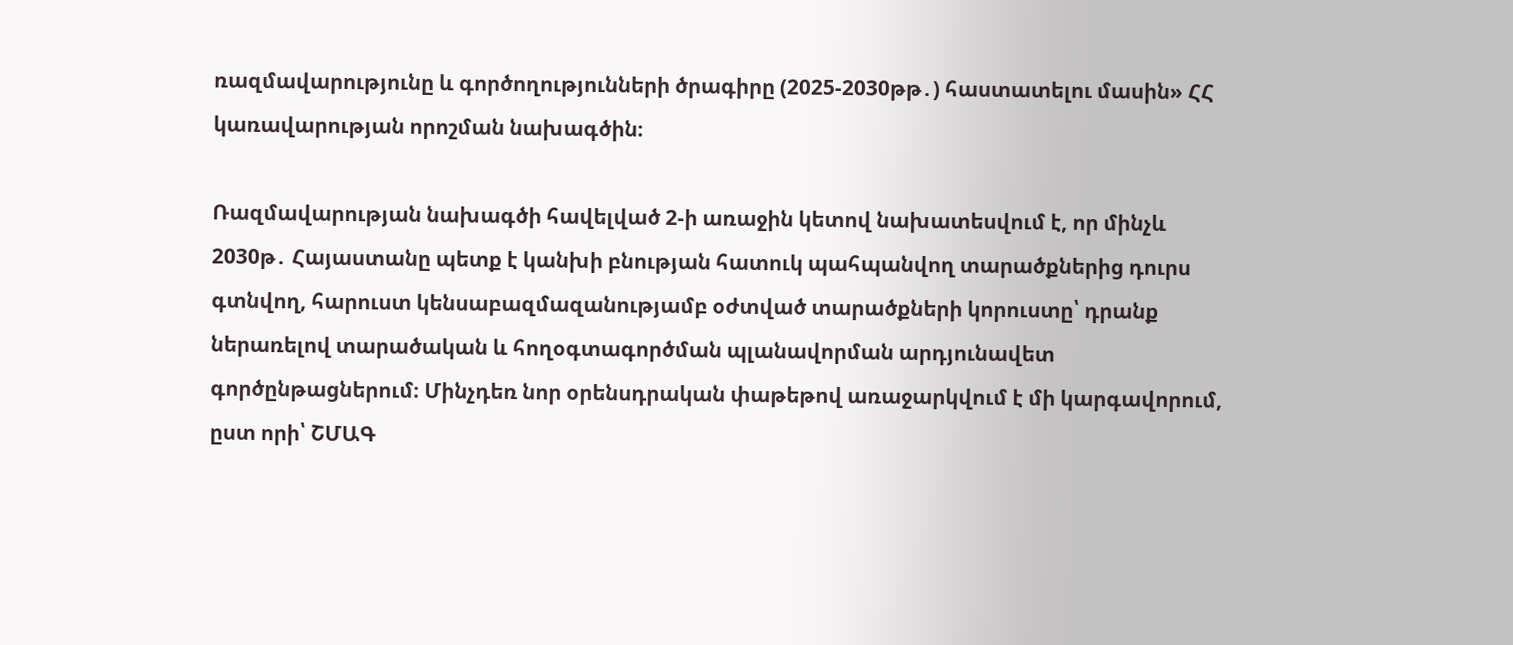ռազմավարությունը և գործողությունների ծրագիրը (2025-2030թթ․) հաստատելու մասին» ՀՀ կառավարության որոշման նախագծին։

Ռազմավարության նախագծի հավելված 2-ի առաջին կետով նախատեսվում է, որ մինչև 2030թ․ Հայաստանը պետք է կանխի բնության հատուկ պահպանվող տարածքներից դուրս գտնվող, հարուստ կենսաբազմազանությամբ օժտված տարածքների կորուստը՝ դրանք ներառելով տարածական և հողօգտագործման պլանավորման արդյունավետ գործընթացներում։ Մինչդեռ նոր օրենսդրական փաթեթով առաջարկվում է մի կարգավորում, ըստ որի՝ ՇՄԱԳ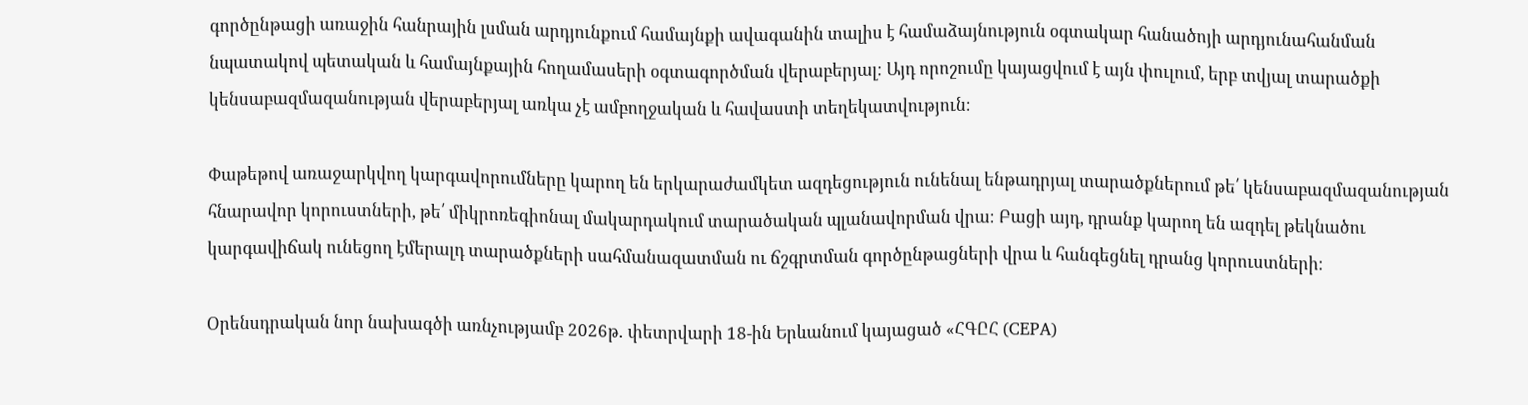գործընթացի առաջին հանրային լսման արդյունքում համայնքի ավագանին տալիս է համաձայնություն օգտակար հանածոյի արդյունահանման նպատակով պետական և համայնքային հողամասերի օգտագործման վերաբերյալ։ Այդ որոշումը կայացվում է այն փուլում, երբ տվյալ տարածքի կենսաբազմազանության վերաբերյալ առկա չէ ամբողջական և հավաստի տեղեկատվություն։

Փաթեթով առաջարկվող կարգավորումները կարող են երկարաժամկետ ազդեցություն ունենալ ենթադրյալ տարածքներում թե՛ կենսաբազմազանության հնարավոր կորուստների, թե՛ միկրոռեգիոնալ մակարդակում տարածական պլանավորման վրա։ Բացի այդ, դրանք կարող են ազդել թեկնածու կարգավիճակ ունեցող էմերալդ տարածքների սահմանազատման ու ճշգրտման գործընթացների վրա և հանգեցնել դրանց կորուստների։

Օրենսդրական նոր նախագծի առնչությամբ 2026թ․ փետրվարի 18-ին Երևանում կայացած «ՀԳԸՀ (CEPA)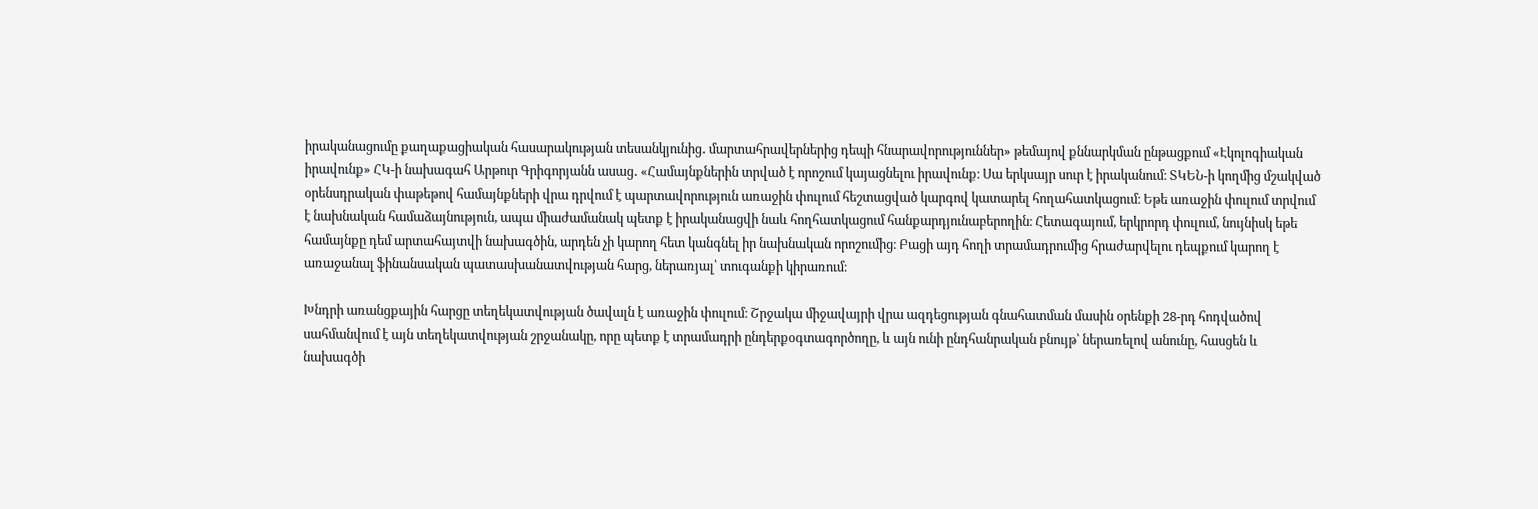իրականացումը քաղաքացիական հասարակության տեսանկյունից․ մարտահրավերներից դեպի հնարավորություններ» թեմայով քննարկման ընթացքում «Էկոլոգիական իրավունք» ՀԿ-ի նախագահ Արթուր Գրիգորյանն ասաց․ «Համայնքներին տրված է որոշում կայացնելու իրավունք։ Սա երկսայր սուր է իրականում։ ՏԿԵՆ-ի կողմից մշակված օրենսդրական փաթեթով համայնքների վրա դրվում է պարտավորություն առաջին փուլում հեշտացված կարգով կատարել հողահատկացում։ Եթե առաջին փուլում տրվում է նախնական համաձայնություն, ապա միաժամանակ պետք է իրականացվի նաև հողհատկացում հանքարդյունաբերողին։ Հետագայում, երկրորդ փուլում, նույնիսկ եթե համայնքը դեմ արտահայտվի նախագծին, արդեն չի կարող հետ կանգնել իր նախնական որոշումից։ Բացի այդ հողի տրամադրումից հրաժարվելու դեպքում կարող է առաջանալ ֆինանսական պատասխանատվության հարց, ներառյալ՝ տուգանքի կիրառում։

Խնդրի առանցքային հարցը տեղեկատվության ծավալն է առաջին փուլում։ Շրջակա միջավայրի վրա ազդեցության գնահատման մասին օրենքի 28-րդ հոդվածով սահմանվում է այն տեղեկատվության շրջանակը, որը պետք է տրամադրի ընդերքօգտագործողը, և այն ունի ընդհանրական բնույթ՝ ներառելով անունը, հասցեն և նախագծի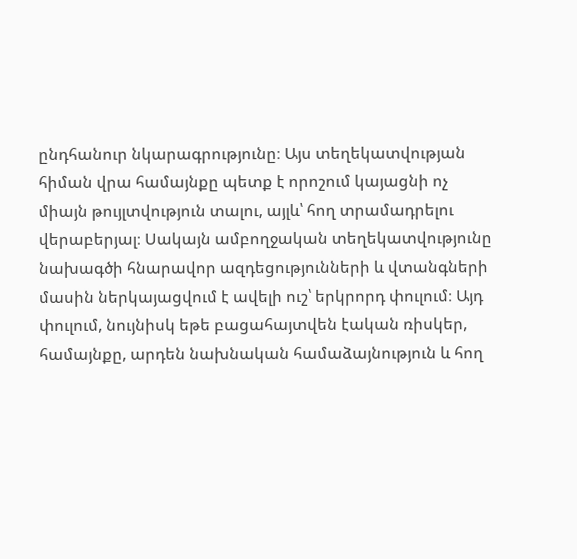ընդհանուր նկարագրությունը։ Այս տեղեկատվության հիման վրա համայնքը պետք է որոշում կայացնի ոչ միայն թույլտվություն տալու, այլև՝ հող տրամադրելու վերաբերյալ։ Սակայն ամբողջական տեղեկատվությունը նախագծի հնարավոր ազդեցությունների և վտանգների մասին ներկայացվում է ավելի ուշ՝ երկրորդ փուլում։ Այդ փուլում, նույնիսկ եթե բացահայտվեն էական ռիսկեր, համայնքը, արդեն նախնական համաձայնություն և հող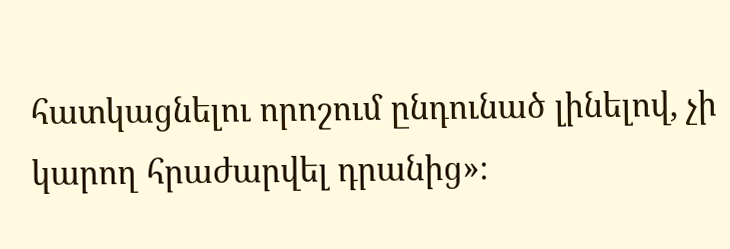հատկացնելու որոշում ընդունած լինելով, չի կարող հրաժարվել դրանից»։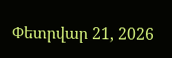Փետրվար 21, 2026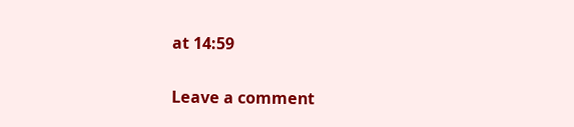at 14:59

Leave a comment